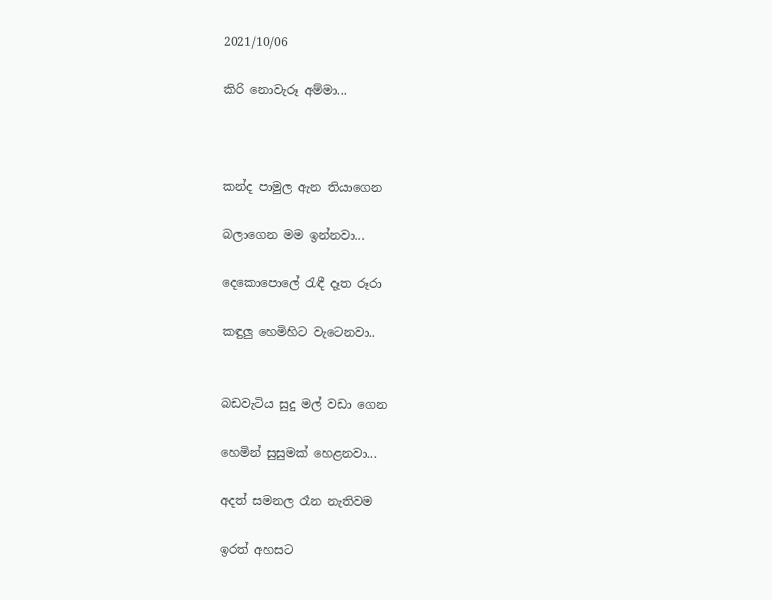2021/10/06

කිරි නොවැරූ අම්මා...



කන්ද පාමුල ඇන තියාගෙන

බලාගෙන මම ඉන්නවා...

දෙකොපොලේ රැඳී දෑත රූරා

කඳුලු හෙමිහිට වැටෙනවා..


බඩවැටිය සුදු මල් වඩා ගෙන

හෙමින් සුසුමක් හෙළනවා...

අදත් සමනල රෑන නැතිවම

ඉරත් අහසට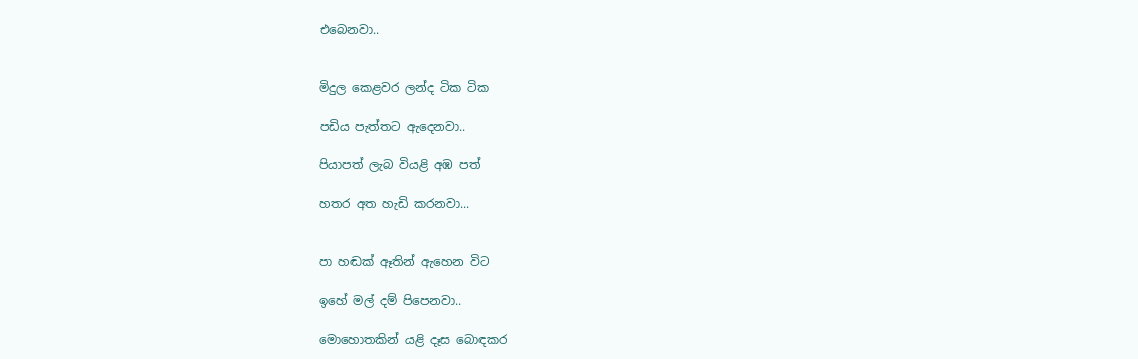එබෙනවා..


මිදුල කෙළවර ලන්ද ටික ටික

පඩිය පැත්තට ඇදෙනවා..

පියාපත් ලැබ වියළි අඹ පත්

හතර අත හැඩි කරනවා...


පා හඬක් ඈතින් ඇහෙන විට

ඉහේ මල් දම් පිපෙනවා..

මොහොතකින් යළි දෑස බොඳකර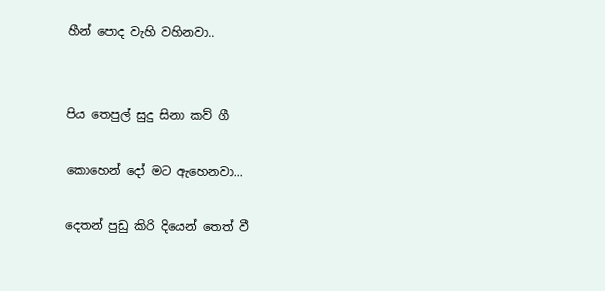හීන් පොද වැහි වහිනවා..


පිය තෙපුල් සුදු සිනා කව් ගී

කොහෙන් දෝ මට ඇහෙනවා...

දෙතන් පුඩු කිරි දියෙන් තෙත් වී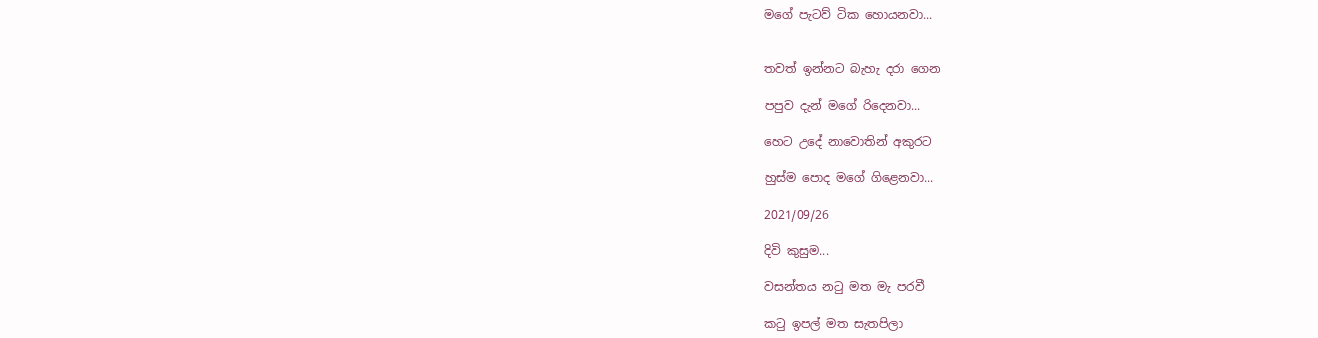මගේ පැටව් ටික හොයනවා...


තවත් ඉන්නට බැහැ දරා ගෙන

පපුව දැන් මගේ රිදෙනවා...

හෙට උදේ නාවොතින් අකුරට

හුස්ම පොද මගේ ගිළෙනවා...

2021/09/26

දිවි කුසුම...

වසන්තය නටු මත මැ පරවී

කටු ඉපල් මත සැතපිලා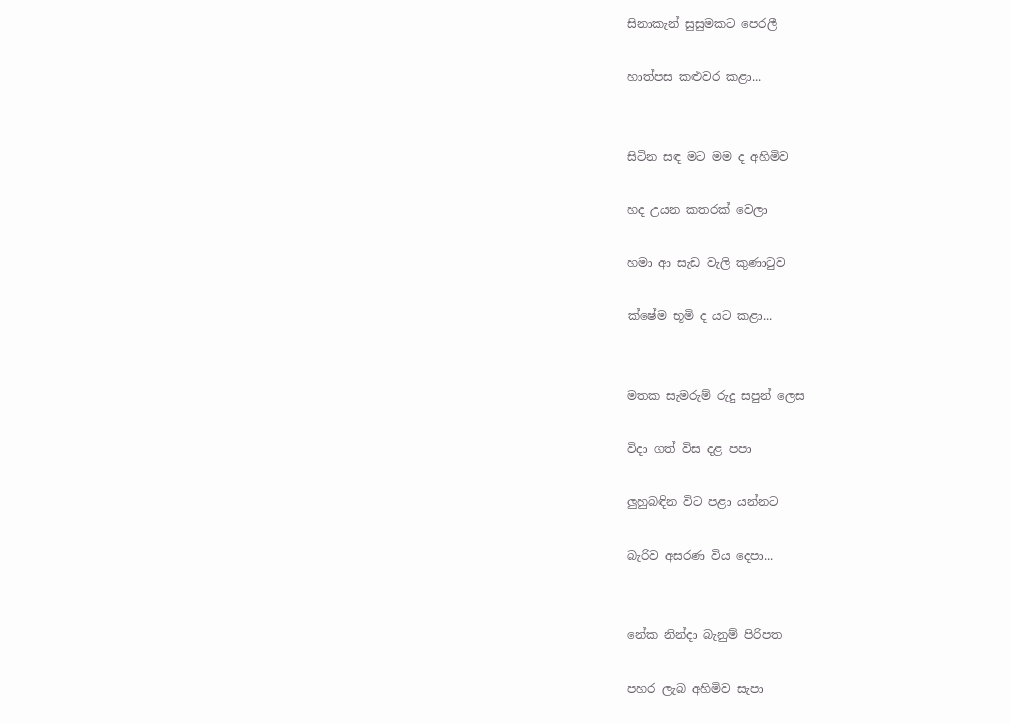සිනාකැන් සුසුමකට පෙරලී

හාත්පස කළුවර කළා...


සිටින සඳ මට මම ද අහිමිව

හද උයන කතරක් වෙලා

හමා ආ සැඩ වැලි කුණාටුව

ක්ෂේම භූමි ද යට කළා...


මතක සැමරුම් රුදු සපුන් ලෙස

විදා ගත් විස දළ පපා

ලුහුබඳින විට පළා යන්නට

බැරිව අසරණ විය දෙපා...


නේක නින්දා බැනුම් පිරිපත

පහර ලැබ අහිමිව සැපා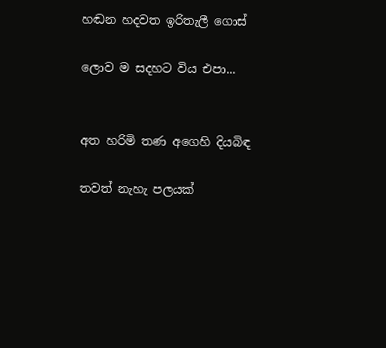හඬන හදවත ඉරිතැලී ගොස්

ලොව ම සදහට විය එපා...


අත හරිමි තණ අගෙහි දියබිඳ

තවත් නැහැ පලයක්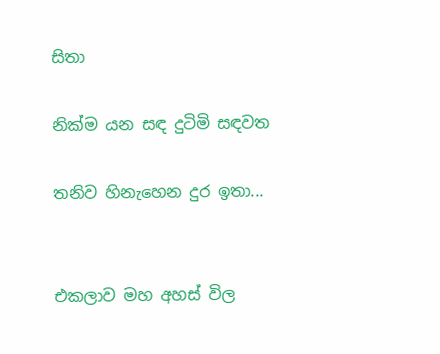සිතා

නික්ම යන සඳ දුටිමි සඳවත

තනිව හිනැහෙන දුර ඉතා...


එකලාව මහ අහස් විල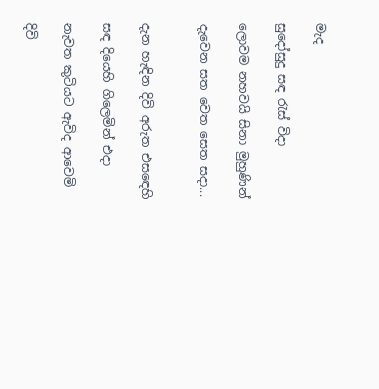මැද

සුදෝසුදු සඳ රැස් විදා

ලොවම නහවයි සිනා මුහුණින්

දැවෙන සත වෙත සෙත සදා...


දැන හැඳින දිවි අරුත එසඳෙහි

සඳ දියෙහි ගිලෙමින් එදා

නැවත කුටියට ඇවිද ආවෙමි

දිවි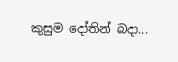කුසුම දෝතින් බදා...